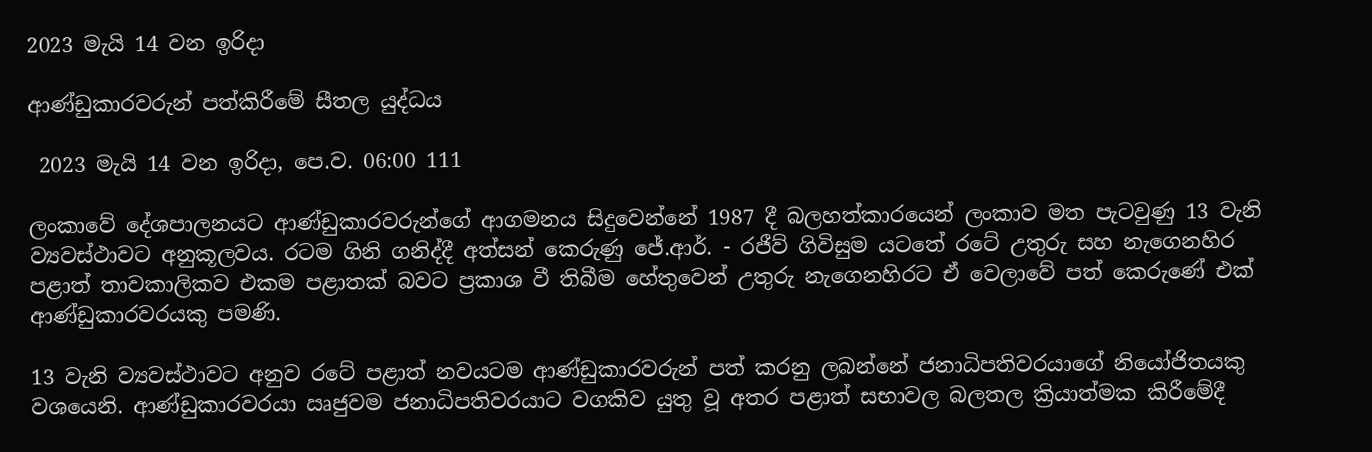2023 මැයි 14 වන ඉරිදා

ආණ්ඩුකාරවරුන් පත්කිරීමේ සීතල යුද්ධය

 2023 මැයි 14 වන ඉරිදා, පෙ.ව. 06:00 111

ලංකාවේ දේශපාලනයට ආණ්ඩුකාරවරුන්ගේ ආගමනය සිදුවෙන්නේ 1987 දී බලහත්කාරයෙන් ලංකාව මත පැටවුණු 13 වැනි ව්‍යවස්ථාවට අනුකූලවය. රටම ගිනි ගනිද්දී අත්සන් කෙරුණු ජේ.ආර්. - රජීව් ගිවිසුම යටතේ රටේ උතුරු සහ නැගෙනහිර පළාත් තාවකාලිකව එකම පළාතක් බවට ප්‍රකාශ වී තිබීම හේතුවෙන් උතුරු නැගෙනහිරට ඒ වෙලාවේ පත් කෙරුණේ එක් ආණ්ඩුකාරවරයකු පමණි.

13 වැනි ව්‍යවස්ථාවට අනුව රටේ පළාත් නවයටම ආණ්ඩුකාරවරුන් පත් කරනු ලබන්නේ ජනාධිපතිවරයාගේ නියෝජිතයකු වශයෙනි. ආණ්ඩුකාරවරයා ඍජුවම ජනාධිපතිවරයාට වගකිව යුතු වූ අතර පළාත් සභාවල බලතල ක්‍රියාත්මක කිරීමේදී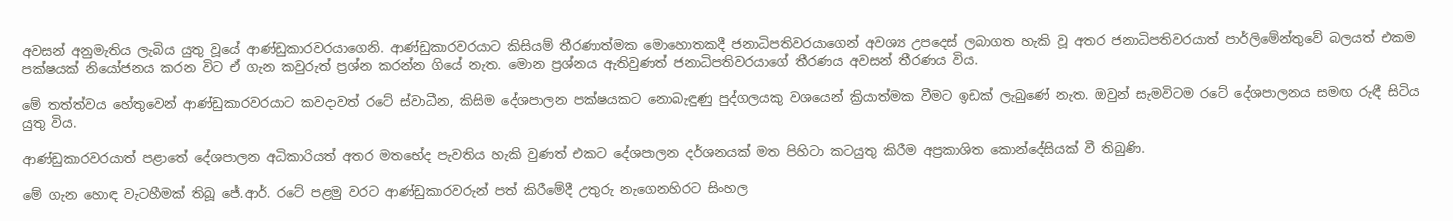අවසන් අනුමැතිය ලැබිය යුතු වූයේ ආණ්ඩුකාරවරයාගෙනි. ආණ්ඩුකාරවරයාට කිසියම් තීරණාත්මක මොහොතකදී ජනාධිපතිවරයාගෙන් අවශ්‍ය උපදෙස් ලබාගත හැකි වූ අතර ජනාධිපතිවරයාත් පාර්ලිමේන්තුවේ බලයත් එකම පක්ෂයක් නියෝජනය කරන විට ඒ ගැන කවුරුත් ප්‍රශ්න කරන්න ගියේ නැත. මොන ප්‍රශ්නය ඇතිවුණත් ජනාධිපතිවරයාගේ තීරණය අවසන් තීරණය විය.

මේ තත්ත්වය හේතුවෙන් ආණ්ඩුකාරවරයාට කවදාවත් රටේ ස්වාධීන, කිසිම දේශපාලන පක්ෂයකට නොබැඳුණු පුද්ගලයකු වශයෙන් ක්‍රියාත්මක වීමට ඉඩක් ලැබු‍ණේ නැත. ඔවුන් සැමවිටම රටේ දේශපාලනය සමඟ රුඳී සිටිය යුතු විය.

ආණ්ඩුකාරවරයාත් පළාතේ දේශපාලන අධිකාරියත් අතර මතභේද පැවතිය හැකි වුණත් එකට දේශපාලන දර්ශනයක් මත පිහිටා කටයුතු කිරීම අප්‍රකාශිත කොන්දේසියක් වී තිබුණි.

මේ ගැන හොඳ වැටහීමක් තිබූ ජේ.ආර්. රටේ පළමු වරට ආණ්ඩුකාරවරුන් පත් කිරීමේදී උතුරු නැගෙනහිරට සිංහල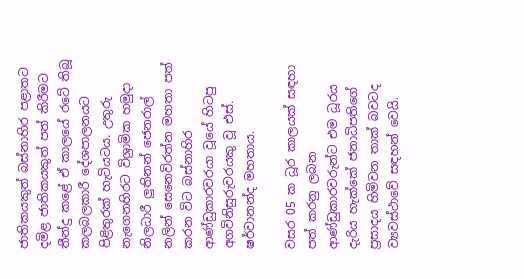ජාතිකයකුත් බස්නාහිර පළාතට දමිළ ජාතිකයකුත් පත් කිරීමට තීන්දු කළේ ඒ කාලයේ රටේ තිබූ කලබලකාරී දේශපාලනයට පිළිතුරක් හැටියටය. උතුරු නැගෙනහිරට විශ්‍රාමික හමුදා නිලධාරී ලුතිනන් ජෙනරාල් නලින් සෙනෙවිරත්න මහතා පත් කරන විට බස්නාහිර ආණ්ඩුකාරවරයා වූයේ හිටපු අගවිනිසුරුවරයකු වූ එස්. ෂර්වානන්ද මහතාය.

වසර 05 ක ධූර කාලයක් සඳහා පත් කරනු ලබන ආණ්ඩුකාරවරුන්ට එම ධූරය දැරිය හැක්කේ ජනාධිපතිගේ ප්‍රසාදය හිමිවන තාක් බවටද ව්‍යවස්ථාවේ සඳහන් වෙයි.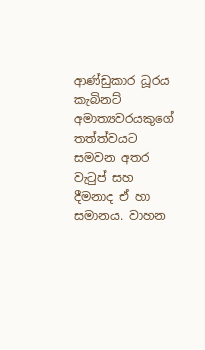ආණ්ඩුකාර ධූරය කැබිනට් අමාත්‍යවරයකුගේ තත්ත්වයට සමවන අතර වැටුප් සහ දීමනාද ඒ හා සමානය. වාහන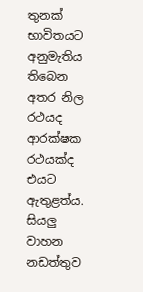තුනක් භාවිතයට අනුමැතිය තිබෙන අතර නිල රථයද ආරක්ෂක රථයක්ද එයට ඇතුළත්ය. සියලු වාහන නඩත්තුව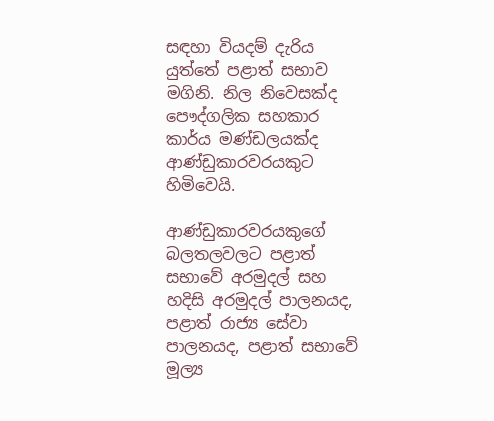සඳහා වියදම් දැරිය යුත්තේ පළාත් සභාව මගිනි. නිල නිවෙසක්ද පෞද්ගලික සහකාර කාර්ය මණ්ඩලයක්ද ආණ්ඩුකාරවරයකුට හිමිවෙයි.

ආණ්ඩුකාරවරයකුගේ බලතලවලට පළාත් සභාවේ අරමුදල් සහ හදිසි අරමුදල් පාලනයද, පළාත් රාජ්‍ය සේවා පාලනයද, පළාත් සභාවේ මූල්‍ය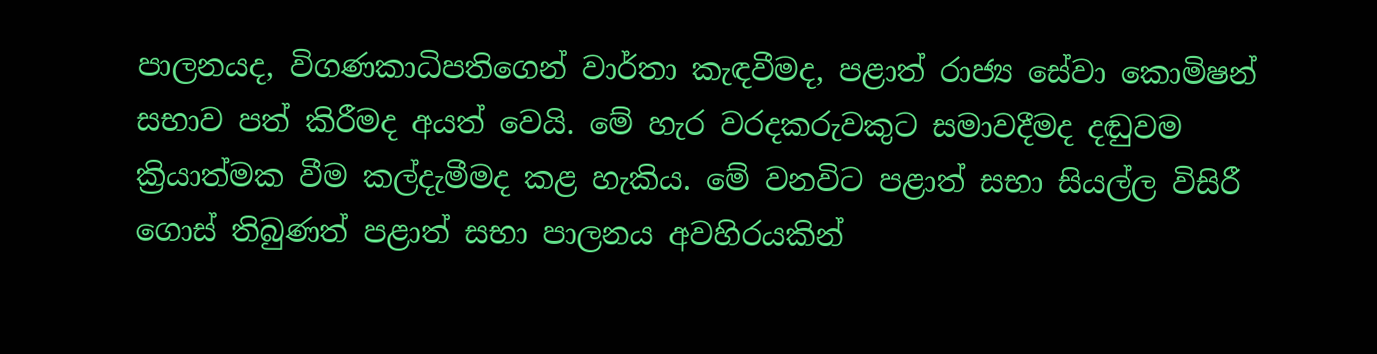පාලනයද, විගණකාධිපතිගෙන් වාර්තා කැඳවීමද, පළාත් රාජ්‍ය සේවා කොමිෂන් සභාව පත් කිරීමද අයත් වෙයි. මේ හැර වරදකරුවකුට සමාවදීමද දඬුවම ක්‍රියාත්මක වීම කල්දැමීමද කළ හැකිය. මේ වනවිට පළාත් සභා සියල්ල විසිරී ගොස් තිබුණත් පළාත් සභා පාලනය අවහිරයකින්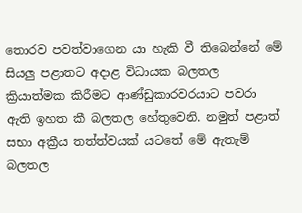තොරව පවත්වාගෙන යා හැකි වී තිබෙන්නේ මේ සියලු පළාතට අදාළ විධායක බලතල ක්‍රියාත්මක කිරීමට ආණ්ඩුකාරවරයාට පවරා ඇති ඉහත කී බලතල හේතුවෙනි. නමුත් පළාත් සභා අක්‍රීය තත්ත්වයක් යටතේ මේ ඇතැම් බලතල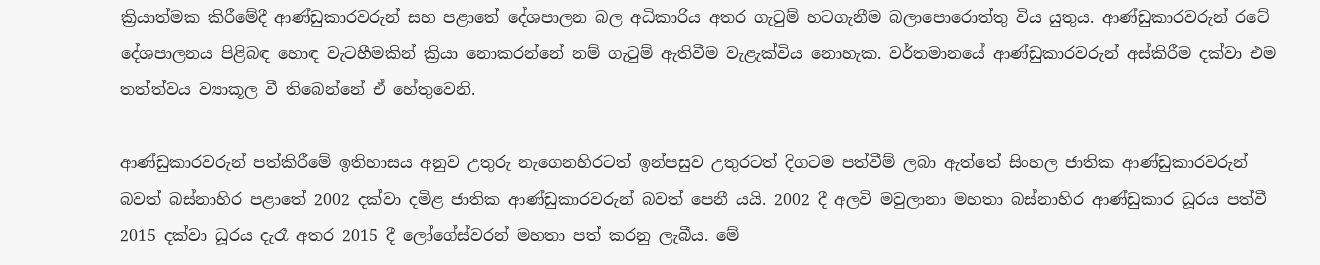ක්‍රියාත්මක කිරීමේදී ආණ්ඩුකාරවරුන් සහ පළාතේ දේශපාලන බල අධිකාරිය අතර ගැටුම් හටගැනීම බලාපොරොත්තු විය යුතුය. ආණ්ඩුකාරවරුන් රටේ දේශපාලනය පිළිබඳ හොඳ වැටහීමකින් ක්‍රියා නොකරන්නේ නම් ගැටුම් ඇතිවීම වැළැක්විය නොහැක. වර්තමානයේ ආණ්ඩුකාරවරුන් අස්කිරීම දක්වා එම තත්ත්වය ව්‍යාකූල වී තිබෙන්නේ ඒ හේතුවෙනි.

ආණ්ඩුකාරවරුන් පත්කිරීමේ ඉතිහාසය අනුව උතුරු නැගෙනහිරටත් ඉන්පසුව උතුරටත් දිගටම පත්වීම් ලබා ඇත්තේ සිංහල ජාතික ආණ්ඩුකාරවරුන් බවත් බස්නාහිර පළාතේ 2002 දක්වා දමිළ ජාතික ආණ්ඩුකාරවරුන් බවත් පෙනී යයි. 2002 දී අලවි මවුලානා මහතා බස්නාහිර ආණ්ඩුකාර ධූරය පත්වී 2015 දක්වා ධූරය දැරෑ අතර 2015 දී ලෝගේස්වරන් මහතා පත් කරනු ලැබීය. මේ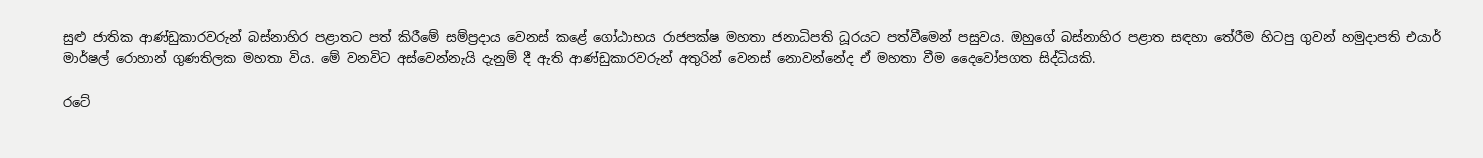සුළු ජාතික ආණ්ඩුකාරවරුන් බස්නාහිර පළාතට පත් කිරීමේ සම්ප්‍රදාය වෙනස් කළේ ගෝඨාභය රාජපක්ෂ මහතා ජනාධිපති ධූරයට පත්වීමෙන් පසුවය. ඔහුගේ බස්නාහිර පළාත සඳහා තේරීම හිටපු ගුවන් හමුදාපති එයාර් මාර්ෂල් රොහාන් ගුණතිලක මහතා විය. මේ වනවිට අස්වෙන්නැයි දැනුම් දී ඇති ආණ්ඩුකාරවරුන් අතුරින් වෙනස් නොවන්නේද ඒ මහතා වීම දෛවෝපගත සිද්ධියකි.

රටේ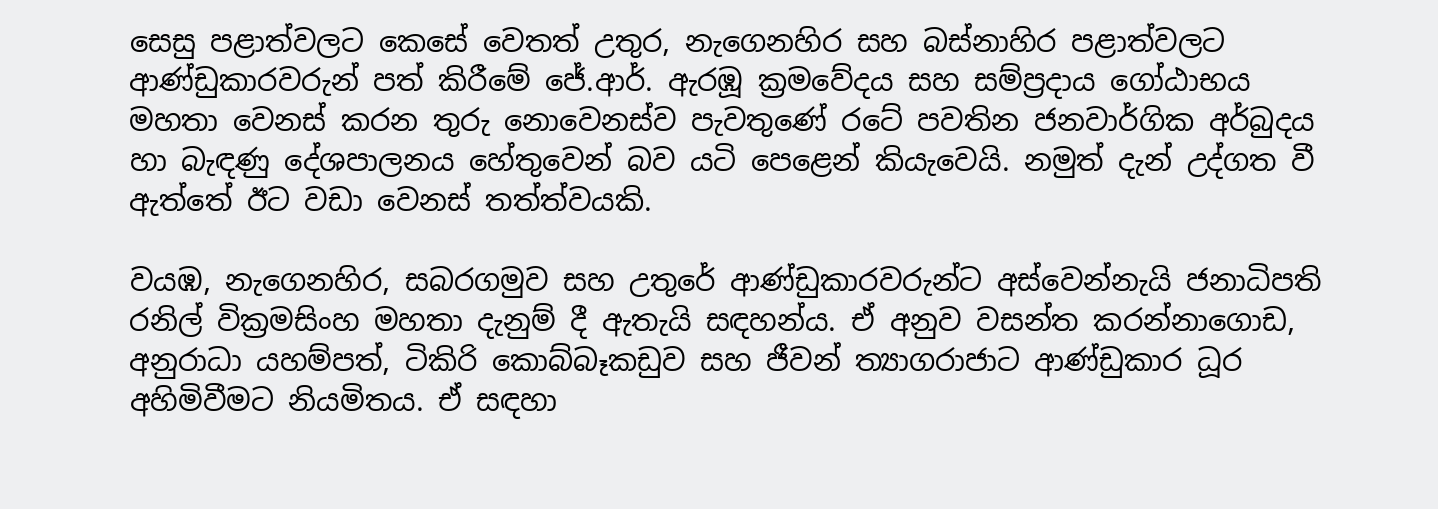සෙසු පළාත්වලට කෙසේ වෙතත් උතුර, නැගෙනහිර සහ බස්නාහිර පළාත්වලට ආණ්ඩුකාරවරුන් පත් කිරීමේ ජේ.ආර්. ඇරඹූ ක්‍රමවේදය සහ සම්ප්‍රදාය ගෝඨාභය මහතා වෙනස් කරන තුරු නොවෙනස්ව පැවතුණේ රටේ පවතින ජනවාර්ගික අර්බුදය හා බැඳණු දේශපාලනය හේතුවෙන් බව යටි පෙළෙන් කියැවෙයි. නමුත් දැන් උද්ගත වී ඇත්තේ ඊට වඩා වෙනස් තත්ත්වයකි.

වයඹ, නැගෙනහිර, සබරගමුව සහ උතුරේ ආණ්ඩුකාරවරුන්ට අස්වෙන්නැයි ජනාධිපති රනිල් වික්‍රමසිංහ මහතා දැනුම් දී ඇතැයි සඳහන්ය. ඒ අනුව වසන්ත කරන්නාගොඩ, අනුරාධා යහම්පත්, ටිකිරි කොබ්බෑකඩුව සහ ජීවන් ත්‍යාගරාජාට ආණ්ඩුකාර ධූර අහිමිවීමට නියමිතය. ඒ සඳහා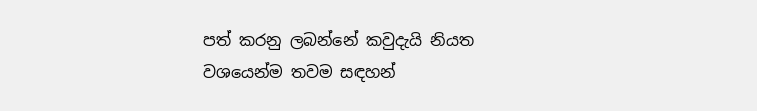පත් කරනු ලබන්නේ කවුදැයි නියත වශයෙන්ම තවම සඳහන්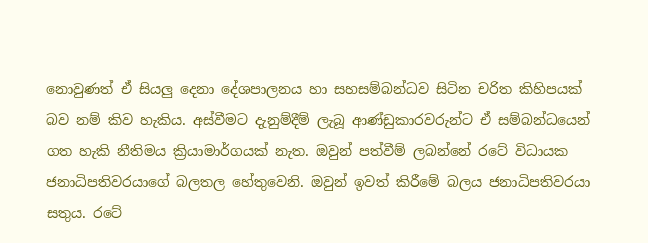නොවුණත් ඒ සියලු දෙනා දේශපාලනය හා සහසම්බන්ධව සිටින චරිත කිහිපයක් බව නම් කිව හැකිය. අස්වීමට දැනුම්දීම් ලැබූ ආණ්ඩුකාරවරුන්ට ඒ සම්බන්ධයෙන් ගත හැකි නීතිමය ක්‍රියාමාර්ගයක් නැත. ඔවුන් පත්වීම් ලබන්නේ රටේ විධායක ජනාධිපතිවරයාගේ බලතල හේතුවෙනි. ඔවුන් ඉවත් කිරීමේ බලය ජනාධිපතිවරයා සතුය. රටේ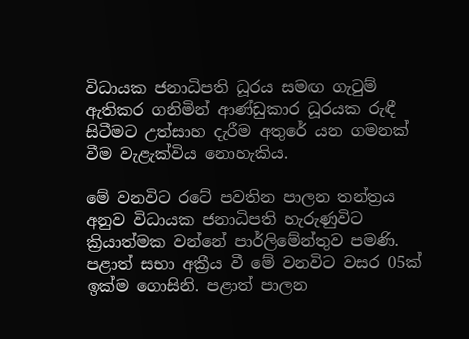විධායක ජනාධිපති ධූරය සමඟ ගැටුම් ඇතිකර ගනිමින් ආණ්ඩුකාර ධූරයක රුඳී සිටීමට උත්සාහ දැරීම අතුරේ යන ගමනක් වීම වැළැක්විය නොහැකිය.

මේ වනවිට රටේ පවතින පාලන තන්ත්‍රය අනුව විධායක ජනාධිපති හැරුණුවිට ක්‍රියාත්මක වන්නේ පාර්ලිමේන්තුව පමණි. පළාත් සභා අක්‍රීය වී මේ වනවිට වසර 05ක් ඉක්ම ගොසිනි. පළාත් පාලන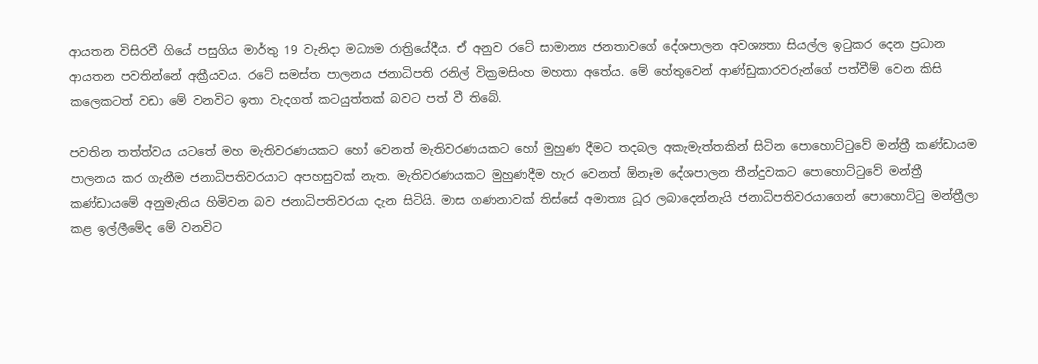ආයතන විසිරවී ගියේ පසුගිය මාර්තු 19 වැනිදා මධ්‍යම රාත්‍රියේදීය. ඒ අනුව රටේ සාමාන්‍ය ජනතාවගේ දේශපාලන අවශ්‍යතා සියල්ල ඉටුකර දෙන ප්‍රධාන ආයතන පවතින්නේ අක්‍රීයවය. රටේ සමස්ත පාලනය ජනාධිපති රනිල් වික්‍රමසිංහ මහතා අතේය. මේ හේතුවෙන් ආණ්ඩුකාරවරුන්ගේ පත්වීම් වෙන කිසි කලෙකටත් වඩා මේ වනවිට ඉතා වැදගත් කටයුත්තක් බවට පත් වී තිබේ.

පවතින තත්ත්වය යටතේ මහ මැතිවරණයකට හෝ වෙනත් මැතිවරණයකට හෝ මුහුණ දීමට තදබල අකැමැත්තකින් සිටින පොහොට්ටුවේ මන්ත්‍රී කණ්ඩායම පාලනය කර ගැනීම ජනාධිපතිවරයාට අපහසුවක් නැත. මැතිවරණයකට මුහුණදීම හැර වෙනත් ඕනෑම දේශපාලන තීන්දුවකට පොහොට්ටුවේ මන්ත්‍රී කණ්ඩායමේ අනුමැතිය හිමිවන බව ජනාධිපතිවරයා දැන සිටියි. මාස ගණනාවක් තිස්සේ අමාත්‍ය ධූර ලබාදෙන්නැයි ජනාධිපතිවරයාගෙන් පොහොට්ටු මන්ත්‍රීලා කළ ඉල්ලීමේද මේ වනවිට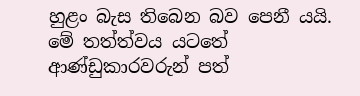හුළං බැස තිබෙන බව පෙනී යයි. මේ තත්ත්වය යටතේ ආණ්ඩුකාරවරුන් පත්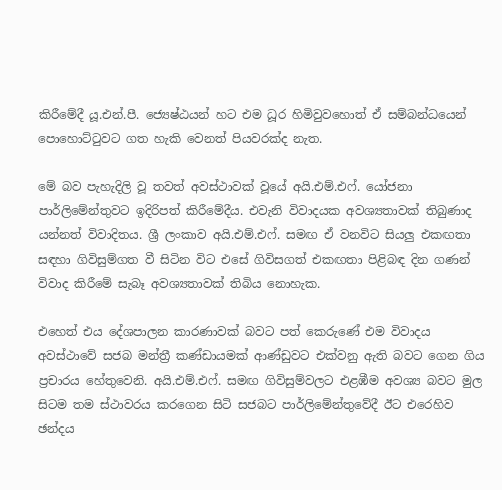කිරීමේදී යූ.එන්.පී. ජ්‍යෙෂ්ඨයන් හට එම ධූර හිමිවුවහොත් ඒ සම්බන්ධයෙන් පොහොට්ටුවට ගත හැකි වෙනත් පියවරක්ද නැත.

මේ බව පැහැදිලි වූ තවත් අවස්ථාවක් වූයේ අයි.එම්.එෆ්. යෝජනා පාර්ලිමේන්තුවට ඉදිරිපත් කිරීමේදීය. එවැනි විවාදයක අවශ්‍යතාවක් තිබුණාද යන්නත් විවාදිතය. ශ්‍රී ලංකාව අයි.එම්.එෆ්. සමඟ ඒ වනවිට සියලු එකඟතා සඳහා ගිවිසුම්ගත වී සිටින විට එසේ ගිවිසගත් එකඟතා පිළිබඳ දින ගණන් විවාද කිරීමේ සැබෑ අවශ්‍යතාවක් තිබිය නොහැක.

එහෙත් එය දේශපාලන කාරණාවක් බවට පත් කෙරුණේ එම විවාදය අවස්ථාවේ සජබ මන්ත්‍රී කණ්ඩායමක් ආණ්ඩුවට එක්වනු ඇති බවට ගෙන ගිය ප්‍රචාරය හේතුවෙනි. අයි.එම්.එෆ්. සමඟ ගිවිසුම්වලට එළඹීම අවශ්‍ය බවට මුල සිටම තම ස්ථාවරය කරගෙන සිටි සජබට පාර්ලිමේන්තුවේදී ඊට එරෙහිව ඡන්දය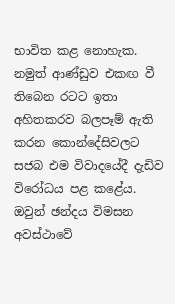භාවිත කළ නොහැක. නමුත් ආණ්ඩුව එකඟ වී තිබෙන රටට ඉතා අහිතකරව බලපෑම් ඇති කරන කොන්දේසිවලට සජබ එම විවාදයේදී දැඩිව විරෝධය පළ කළේය. ඔවුන් ඡන්දය විමසන අවස්ථාවේ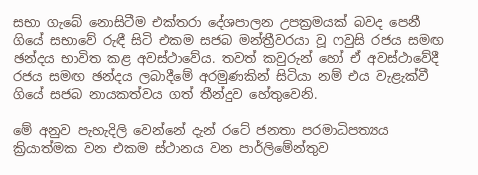සභා ගැබේ නොසිටීම එක්තරා දේශපාලන උපක්‍රමයක් බවද පෙනී ගියේ සභාවේ රුඳී සිටි එකම සජබ මන්ත්‍රීවරයා වූ ෆවුසි රජය සමඟ ඡන්දය භාවිත කළ අවස්ථාවේය. තවත් කවුරුන් හෝ ඒ අවස්ථාවේදී රජය සමඟ ඡන්දය ලබාදීමේ අරමුණකින් සිටියා නම් එය වැළැක්වී ගියේ සජබ නායකත්වය ගත් තීන්දුව හේතුවෙනි.

මේ අනුව පැහැදිලි වෙන්නේ දැන් රටේ ජනතා පරමාධිපත්‍යය ක්‍රියාත්මක වන එකම ස්ථානය වන පාර්ලිමේන්තුව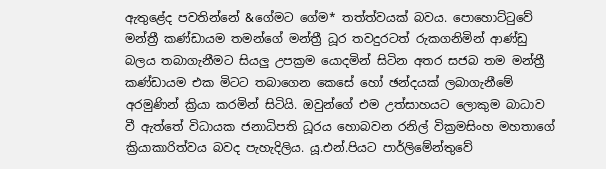ඇතුළේද පවතින්නේ &ගේමට ගේම* තත්ත්වයක් බවය. පොහොට්ටුවේ මන්ත්‍රී කණ්ඩායම තමන්ගේ මන්ත්‍රී ධූර තවදුරටත් රුකගනිමින් ආණ්ඩු බලය තබාගැනීමට සියලු උපක්‍රම යොදමින් සිටින අතර සජබ තම මන්ත්‍රී කණ්ඩායම එක මිටට තබාගෙන කෙසේ හෝ ඡන්දයක් ලබාගැනීමේ අරමුණින් ක්‍රියා කරමින් සිටියි. ඔවුන්ගේ එම උත්සාහයට ලොකුම බාධාව වී ඇත්තේ විධායක ජනාධිපති ධූරය හොබවන රනිල් වික්‍රමසිංහ මහතාගේ ක්‍රියාකාරිත්වය බවද පැහැදිලිය. යූ.එන්.පියට පාර්ලිමේන්තුවේ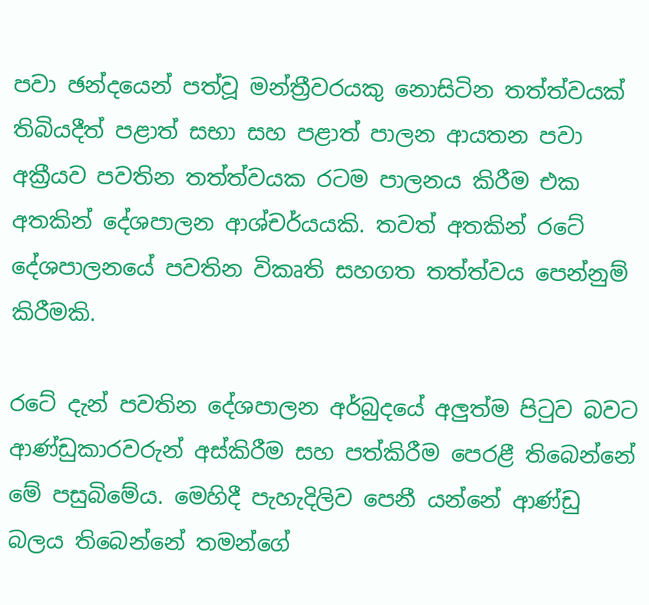පවා ඡන්දයෙන් පත්වූ මන්ත්‍රීවරයකු නොසිටින තත්ත්වයක් තිබියදීත් පළාත් සභා සහ පළාත් පාලන ආයතන පවා අක්‍රීයව පවතින තත්ත්වයක රටම පාලනය කිරීම එක අතකින් දේශපාලන ආශ්චර්යයකි. තවත් අතකින් රටේ දේශපාලනයේ පවතින විකෘති සහගත තත්ත්වය පෙන්නුම් කිරීමකි.

රටේ දැන් පවතින දේශපාලන අර්බුදයේ අලුත්ම පිටුව බවට ආණ්ඩුකාරවරුන් අස්කිරීම සහ පත්කිරීම පෙරළී තිබෙන්නේ මේ පසුබිමේය. මෙහිදී පැහැදිලිව පෙනී යන්නේ ආණ්ඩු බලය තිබෙන්නේ තමන්ගේ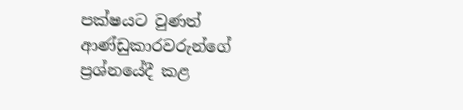පක්ෂයට වුණත් ආණ්ඩුකාරවරුන්ගේ ප්‍රශ්නයේදී කළ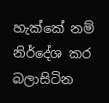හැක්කේ නම් නිර්දේශ කර බලාසිටින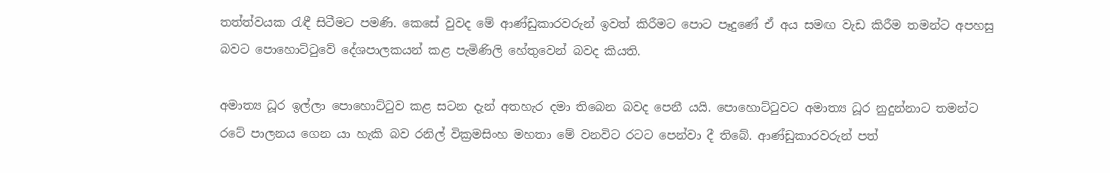තත්ත්වයක රැඳී සිටීමට පමණි. කෙසේ වුවද මේ ආණ්ඩුකාරවරුන් ඉවත් කිරීමට පොට පෑදුණේ ඒ අය සමඟ වැඩ කිරීම තමන්ට අපහසු බවට පොහොට්ටුවේ දේශපාලකයන් කළ පැමිණිලි හේතුවෙන් බවද කියති.

අමාත්‍ය ධූර ඉල්ලා පොහොට්ටුව කළ සටන දැන් අතහැර දමා තිබෙන බවද පෙනී යයි. පොහොට්ටුවට අමාත්‍ය ධූර නුදුන්නාට තමන්ට රටේ පාලනය ගෙන යා හැකි බව රනිල් වික්‍රමසිංහ මහතා මේ වනවිට රටට පෙන්වා දී තිබේ. ආණ්ඩුකාරවරුන් පත්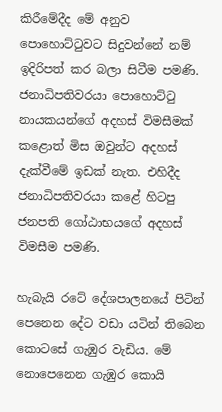කිරීමේදීද මේ අනුව පොහොට්ටුවට සිදුවන්නේ නම් ඉදිරිපත් කර බලා සිටීම පමණි. ජනාධිපතිවරයා පොහොට්ටු නායකයන්ගේ අදහස් විමසීමක් කළොත් මිස ඔවුන්ට අදහස් දැක්වීමේ ඉඩක් නැත. එහිදීද ජනාධිපතිවරයා කළේ හිටපු ජනපති ගෝඨාභයගේ අදහස් විමසීම පමණි.

හැබැයි රටේ දේශපාලනයේ පිටින් පෙනෙන දේට වඩා යටින් තිබෙන කොටසේ ගැඹුර වැඩිය. මේ නොපෙනෙන ගැඹුර කොයි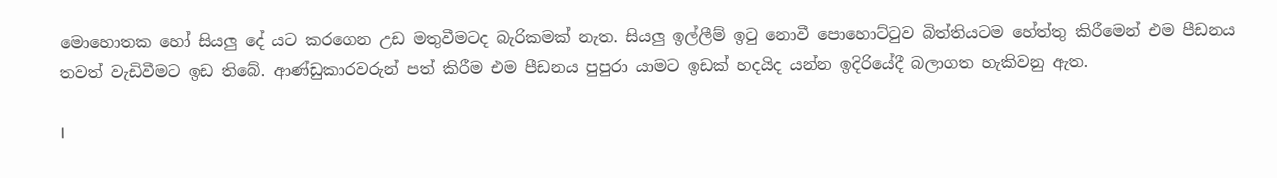මොහොතක හෝ සියලු දේ යට කරගෙන උඩ මතුවීමටද බැරිකමක් නැත. සියලු ඉල්ලීම් ඉටු නොවී පොහොට්ටුව බිත්තියටම හේත්තු කිරීමෙන් එම පීඩනය තවත් වැඩිවීමට ඉඩ තිබේ. ආණ්ඩුකාරවරුන් පත් කිරීම එම පීඩනය පුපුරා යාමට ඉඩක් හදයිද යන්න ඉදිරියේදී බලාගත හැකිවනු ඇත.

I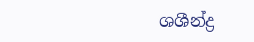ශශීන්ද්‍ර